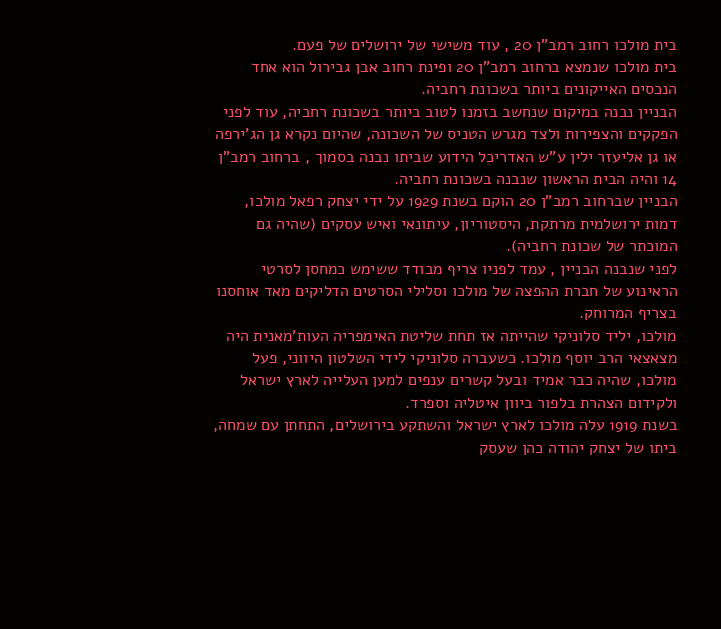בית מולכו רחוב רמב"ן 20 , עוד משישי של ירושלים של פעם.
בית מולכו שנמצא ברחוב רמב"ן 20 ופינת רחוב אבן גבירול הוא אחד הנכסים האייקונים ביותר בשכונת רחביה.
הבניין נבנה במיקום שנחשב בזמנו לטוב ביותר בשכונת רחביה, עוד לפני הפקקים והצפירות ולצד מגרש הטניס של השכונה, שהיום נקרא גן הג'ירפה או גן אליעזר ילין ע"ש האדריכל הידוע שביתו נבנה בסמוך , ברחוב רמב"ן 14 והיה הבית הראשון שנבנה בשכונת רחביה.
הבניין שברחוב רמב"ן 20 הוקם בשנת 1929 על ידי יצחק רפאל מולכו, דמות ירושלמית מרתקת, היסטוריון, עיתונאי ואיש עסקים (שהיה גם המוכתר של שכונת רחביה).
לפני שנבנה הבניין , עמד לפניו צריף מבודד ששימש כמחסן לסרטי הראינוע של חברת ההפצה של מולכו וסלילי הסרטים הדליקים מאד אוחסנו בצריף המרוחק.
מולכו, יליד סלוניקי שהייתה אז תחת שליטת האימפריה העות'מאנית היה מצאצאי הרב יוסף מולכו. כשעברה סלוניקי לידי השלטון היווני, פעל מולכו, שהיה כבר אמיד ובעל קשרים ענפים למען העלייה לארץ ישראל ולקידום הצהרת בלפור ביוון איטליה וספרד.
בשנת 1919 עלה מולכו לארץ ישראל והשתקע בירושלים, התחתן עם שמחה, ביתו של יצחק יהודה כהן שעסק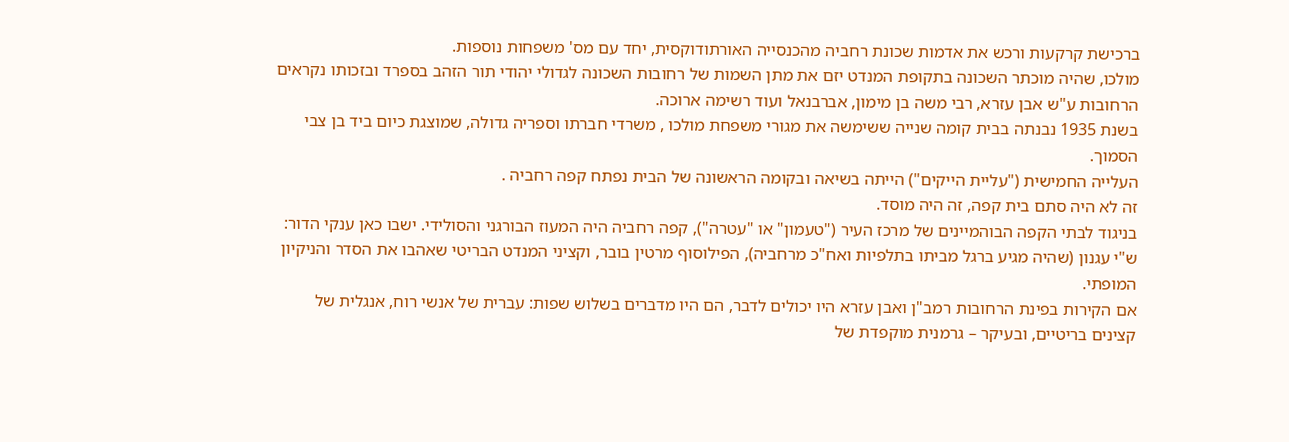ברכישת קרקעות ורכש את אדמות שכונת רחביה מהכנסייה האורתודוקסית, יחד עם מס' משפחות נוספות.
מולכו, שהיה מוכתר השכונה בתקופת המנדט יזם את מתן השמות של רחובות השכונה לגדולי יהודי תור הזהב בספרד ובזכותו נקראים הרחובות ע"ש אבן עזרא, רבי משה בן מימון, אברבנאל ועוד רשימה ארוכה.
בשנת 1935 נבנתה בבית קומה שנייה ששימשה את מגורי משפחת מולכו , משרדי חברתו וספריה גדולה, שמוצגת כיום ביד בן צבי הסמוך.
העלייה החמישית ("עליית הייקים") הייתה בשיאה ובקומה הראשונה של הבית נפתח קפה רחביה .
זה לא היה סתם בית קפה, זה היה מוסד.
בניגוד לבתי הקפה הבוהמיינים של מרכז העיר ("טעמון" או "עטרה"), קפה רחביה היה המעוז הבורגני והסולידי. ישבו כאן ענקי הדור: ש"י עגנון (שהיה מגיע ברגל מביתו בתלפיות ואח"כ מרחביה), הפילוסוף מרטין בובר, וקציני המנדט הבריטי שאהבו את הסדר והניקיון המופתי.
אם הקירות בפינת הרחובות רמב"ן ואבן עזרא היו יכולים לדבר, הם היו מדברים בשלוש שפות: עברית של אנשי רוח, אנגלית של קצינים בריטיים, ובעיקר – גרמנית מוקפדת של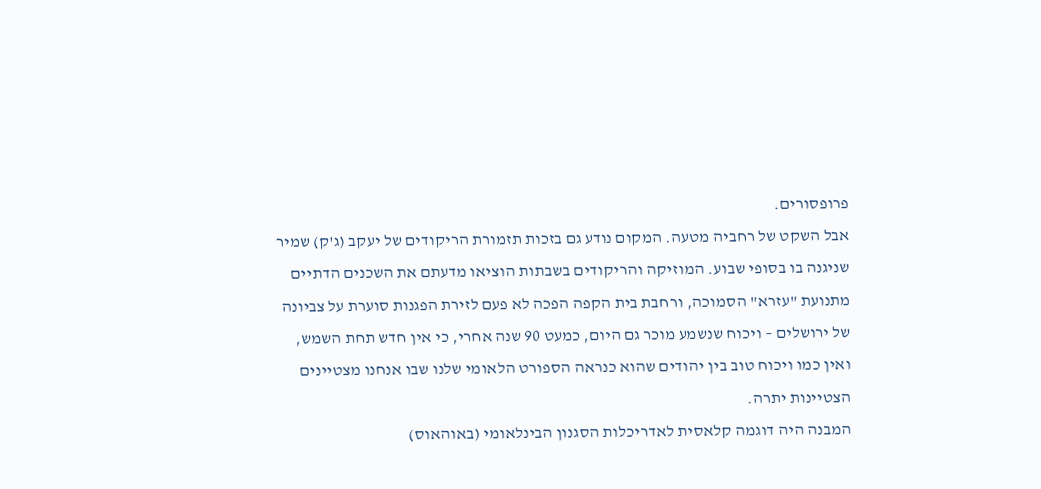פרופסורים.
אבל השקט של רחביה מטעה. המקום נודע גם בזכות תזמורת הריקודים של יעקב (ג'ק) שמיר שניגנה בו בסופי שבוע. המוזיקה והריקודים בשבתות הוציאו מדעתם את השכנים הדתיים מתנועת "עזרא" הסמוכה, ורחבת בית הקפה הפכה לא פעם לזירת הפגנות סוערת על צביונה של ירושלים – ויכוח שנשמע מוכר גם היום, כמעט 90 שנה אחרי, כי אין חדש תחת השמש, ואין כמו ויכוח טוב בין יהודים שהוא כנראה הספורט הלאומי שלנו שבו אנחנו מצטיינים הצטיינות יתרה.
המבנה היה דוגמה קלאסית לאדריכלות הסגנון הבינלאומי (באוהאוס)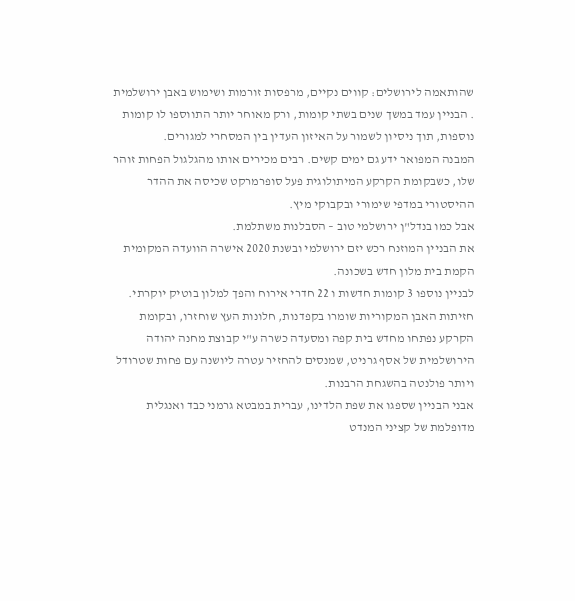שהותאמה לירושלים: קווים נקיים, מרפסות זורמות ושימוש באבן ירושלמית . הבניין עמד במשך שנים בשתי קומות, ורק מאוחר יותר התווספו לו קומות נוספות, תוך ניסיון לשמור על האיזון העדין בין המסחרי למגורים.
המבנה המפואר ידע גם ימים קשים. רבים מכירים אותו מהגלגול הפחות זוהר שלו, כשבקומת הקרקע המיתולוגית פעל סופרמרקט שכיסה את ההדר ההיסטורי במדפי שימורי ובקבוקי מיץ.
אבל כמו בנדל"ן ירושלמי טוב – הסבלנות משתלמת.
את הבניין המוזנח רכש יזם ירושלמי ובשנת 2020 אישרה הוועדה המקומית הקמת בית מלון חדש בשכונה.
לבניין נוספו 3 קומות חדשות ו 22 חדרי אירוח והפך למלון בוטיק יוקרתי. חזיתות האבן המקוריות שומרו בקפדנות, חלונות העץ שוחזרו, ובקומת הקרקע נפתחו מחדש בית קפה ומסעדה כשרה ע"י קבוצת מחנה יהודה הירושלמית של אסף גרניט, שמנסים להחזיר עטרה ליושנה עם פחות שטרודל ויותר פולנטה בהשגחת הרבנות.
אבני הבניין שספגו את שפת הלדינו, עברית במבטא גרמני כבד ואנגלית מדופלמת של קציני המנדט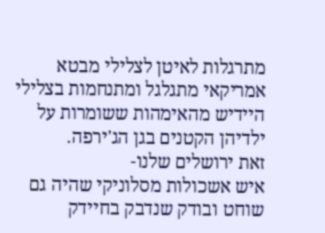מתרגלות לאיטן לצלילי מבטא אמריקאי מתגלגל ומתנחמות בצלילי היידיש מהאימהות ששומרות על ילדיהן הקטנים בגן הג'ירפה.
זאת ירושלים שלנו-
איש אשכולות מסלוניקי שהיה גם שוחט ובודק שנדבק בחיידק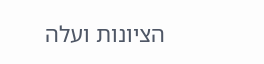הציונות ועלה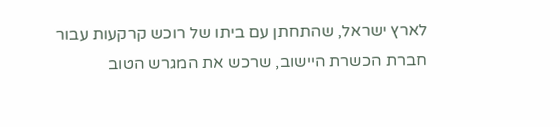לארץ ישראל, שהתחתן עם ביתו של רוכש קרקעות עבור חברת הכשרת היישוב, שרכש את המגרש הטוב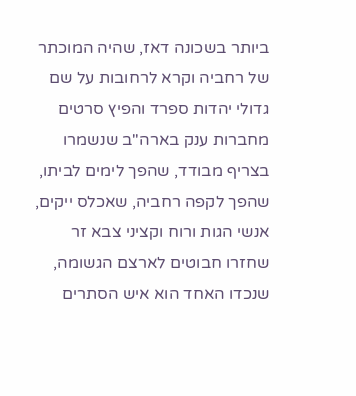ביותר בשכונה דאז, שהיה המוכתר של רחביה וקרא לרחובות על שם גדולי יהדות ספרד והפיץ סרטים מחברות ענק בארה"ב שנשמרו בצריף מבודד, שהפך לימים לביתו, שהפך לקפה רחביה, שאכלס ייקים, אנשי הגות ורוח וקציני צבא זר שחזרו חבוטים לארצם הגשומה, שנכדו האחד הוא איש הסתרים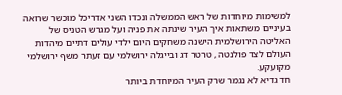למשימות מיוחדות של ראש הממשלה ונכדו השני אדריכל מוכשר שרואה בעיניים משתאות איך העיר שינתה את פניה ועל מגרש הטניס של האליטה הירושלמית הישנה משחקים היום ילדי עולים דתיים מיהדות העולם לצד פולנטה , טרטר דג ובייגלה ירושלמי עם זעתר משף ירושלמי מקועקע.
חד גדיא לא נגמר שרק העיר המיוחדת ביותר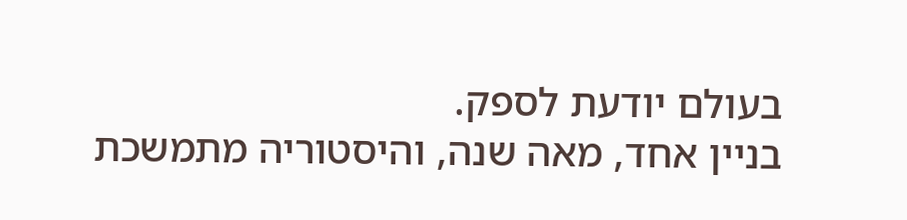בעולם יודעת לספק.
בניין אחד, מאה שנה, והיסטוריה מתמשכת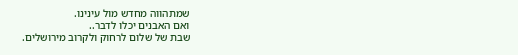שמתהווה מחדש מול עינינו.
ואם האבנים יכלו לדבר..
שבת של שלום לרחוק ולקרוב מירושלים.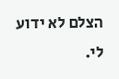הצלם לא ידוע לי.